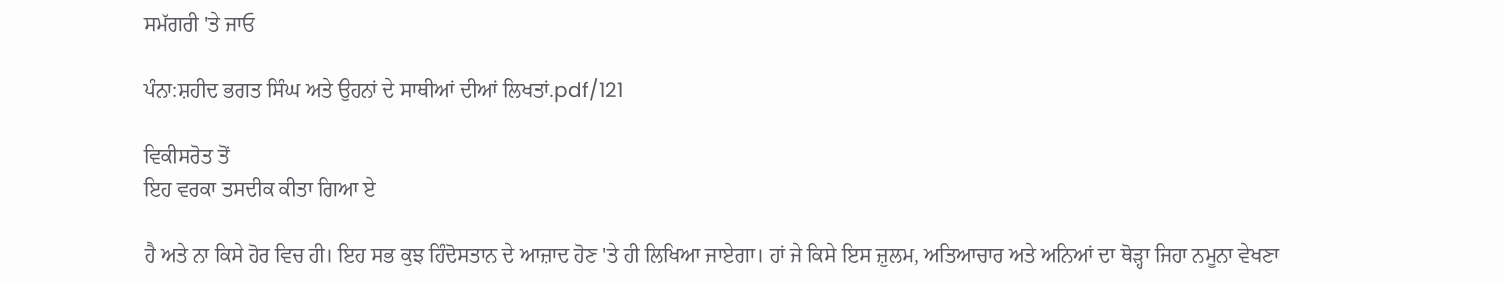ਸਮੱਗਰੀ 'ਤੇ ਜਾਓ

ਪੰਨਾ:ਸ਼ਹੀਦ ਭਗਤ ਸਿੰਘ ਅਤੇ ਉਹਨਾਂ ਦੇ ਸਾਥੀਆਂ ਦੀਆਂ ਲਿਖਤਾਂ.pdf/121

ਵਿਕੀਸਰੋਤ ਤੋਂ
ਇਹ ਵਰਕਾ ਤਸਦੀਕ ਕੀਤਾ ਗਿਆ ਏ

ਹੈ ਅਤੇ ਨਾ ਕਿਸੇ ਹੋਰ ਵਿਚ ਹੀ। ਇਹ ਸਭ ਕੁਝ ਹਿੰਦੋਸਤਾਨ ਦੇ ਆਜ਼ਾਦ ਹੋਣ 'ਤੇ ਹੀ ਲਿਖਿਆ ਜਾਏਗਾ। ਹਾਂ ਜੇ ਕਿਸੇ ਇਸ ਜ਼ੁਲਮ, ਅਤਿਆਚਾਰ ਅਤੇ ਅਨਿਆਂ ਦਾ ਥੋੜ੍ਹਾ ਜਿਹਾ ਨਮੂਨਾ ਵੇਖਣਾ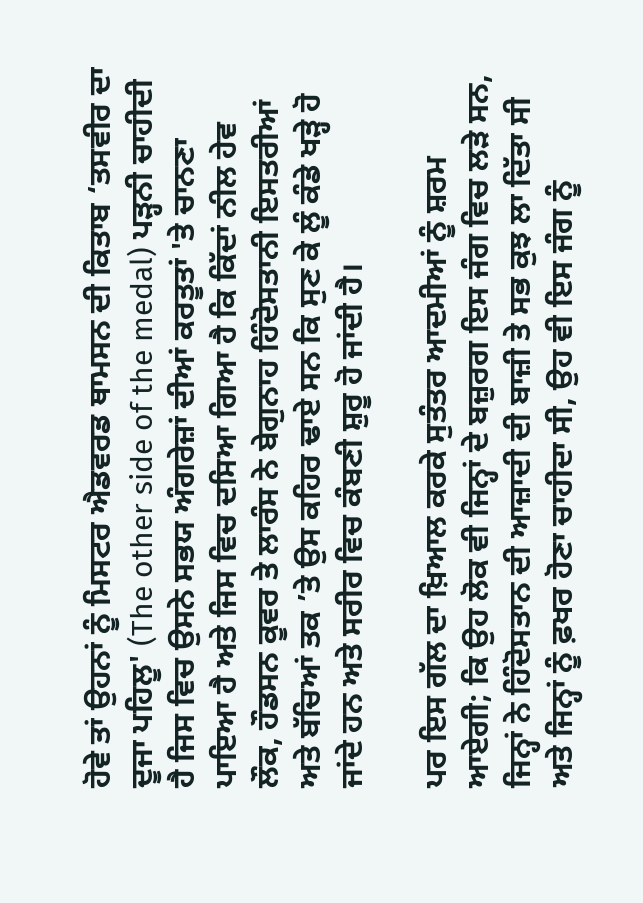ਹੋਵੇ ਤਾਂ ਉਹਨਾਂ ਨੂੰ ਮਿਸਟਰ ਐਡਵਰਡ ਥਾਮਸਨ ਦੀ ਕਿਤਾਬ ‘ਤਸਵੀਰ ਦਾ ਦੂਜਾ ਪਹਿਲੂ' (The other side of the medal) ਪੜ੍ਹਨੀ ਚਾਹੀਦੀ ਹੈ ਜਿਸ ਵਿਚ ਉਸਨੇ ਸਭਯ ਅੰਗਰੇਜ਼ਾਂ ਦੀਆਂ ਕਰਤੂਤਾਂ 'ਤੇ ਚਾਨਣਾ ਪਾਇਆ ਹੈ ਅਤੇ ਜਿਸ ਵਿਚ ਦਸਿਆ ਗਿਆ ਹੈ ਕਿ ਕਿੱਦਾਂ ਨੀਲ ਹੇਵ ਲੌਕ, ਹੌਡਸਨ ਕੂਵਰ ਤੇ ਲਾਰੰਸ ਨੇ ਬੇਗੁਨਾਹ ਹਿੰਦੋਸਤਾਨੀ ਇਸਤਰੀਆਂ ਅਤੇ ਬੱਚਿਆਂ ਤਕ ’ਤੇ ਉਸ ਕਹਿਰ ਢਾਏ ਸਨ ਕਿ ਸੁਣ ਕੇ ਲੂੰ ਕੰਡੇ ਖੜ੍ਹੇ ਹੋ ਜਾਂਦੇ ਹਨ ਅਤੇ ਸਰੀਰ ਵਿਚ ਕੰਬਣੀ ਸ਼ੁਰੂ ਹੋ ਜਾਂਦੀ ਹੈ।

ਪਰ ਇਸ ਗੱਲ ਦਾ ਖ਼ਿਆਲ ਕਰਕੇ ਸੁਤੰਤਰ ਆਦਮੀਆਂ ਨੂੰ ਸ਼ਰਮ ਆਏਗੀ; ਕਿ ਉਹ ਲੋਕ ਵੀ ਜਿਨ੍ਹਾਂ ਦੇ ਬਜ਼ੁਰਗ ਇਸ ਜੰਗ ਵਿਚ ਲੜੇ ਸਨ, ਜਿਨ੍ਹਾਂ ਨੇ ਹਿੰਦੋਸਤਾਨ ਦੀ ਆਜ਼ਾਦੀ ਦੀ ਬਾਜ਼ੀ ਤੇ ਸਭ ਕੁਝ ਲਾ ਦਿੱਤਾ ਸੀ ਅਤੇ ਜਿਨ੍ਹਾਂ ਨੂੰ ਫ਼ਖਰ ਹੋਣਾ ਚਾਹੀਦਾ ਸੀ, ਉਹ ਵੀ ਇਸ ਜੰਗ ਨੂੰ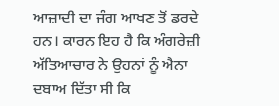ਆਜ਼ਾਦੀ ਦਾ ਜੰਗ ਆਖਣ ਤੋਂ ਡਰਦੇ ਹਨ। ਕਾਰਨ ਇਹ ਹੈ ਕਿ ਅੰਗਰੇਜ਼ੀ ਅੱਤਿਆਚਾਰ ਨੇ ਉਹਨਾਂ ਨੂੰ ਐਨਾ ਦਬਾਅ ਦਿੱਤਾ ਸੀ ਕਿ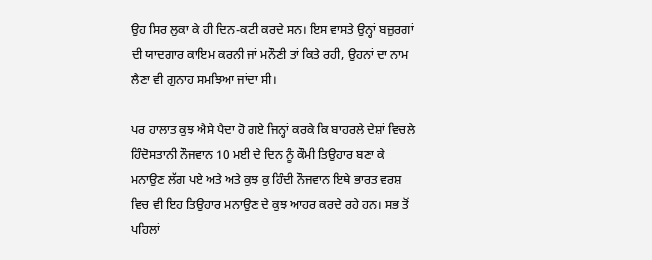ਉਹ ਸਿਰ ਲੁਕਾ ਕੇ ਹੀ ਦਿਨ-ਕਟੀ ਕਰਦੇ ਸਨ। ਇਸ ਵਾਸਤੇ ਉਨ੍ਹਾਂ ਬਜ਼ੁਰਗਾਂ ਦੀ ਯਾਦਗਾਰ ਕਾਇਮ ਕਰਨੀ ਜਾਂ ਮਨੌਣੀ ਤਾਂ ਕਿਤੇ ਰਹੀ, ਉਹਨਾਂ ਦਾ ਨਾਮ ਲੈਣਾ ਵੀ ਗੁਨਾਹ ਸਮਝਿਆ ਜਾਂਦਾ ਸੀ।

ਪਰ ਹਾਲਾਤ ਕੁਝ ਐਸੇ ਪੈਦਾ ਹੋ ਗਏ ਜਿਨ੍ਹਾਂ ਕਰਕੇ ਕਿ ਬਾਹਰਲੇ ਦੇਸ਼ਾਂ ਵਿਚਲੇ ਹਿੰਦੋਸਤਾਨੀ ਨੌਜਵਾਨ 10 ਮਈ ਦੇ ਦਿਨ ਨੂੰ ਕੌਮੀ ਤਿਉਹਾਰ ਬਣਾ ਕੇ ਮਨਾਉਣ ਲੱਗ ਪਏ ਅਤੇ ਅਤੇ ਕੁਝ ਕੁ ਹਿੰਦੀ ਨੌਜਵਾਨ ਇਥੇ ਭਾਰਤ ਵਰਸ਼ ਵਿਚ ਵੀ ਇਹ ਤਿਉਹਾਰ ਮਨਾਉਣ ਦੇ ਕੁਝ ਆਹਰ ਕਰਦੇ ਰਹੇ ਹਨ। ਸਭ ਤੋਂ ਪਹਿਲਾਂ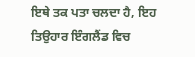ਇਥੇ ਤਕ ਪਤਾ ਚਲਦਾ ਹੈ, ਇਹ ਤਿਉਹਾਰ ਇੰਗਲੈਂਡ ਵਿਚ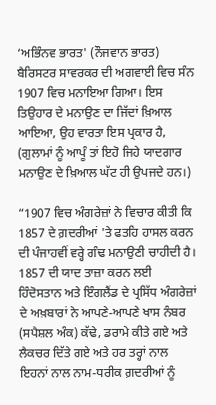‘ਅਭਿੰਨਵ ਭਾਰਤ' (ਨੌਜਵਾਨ ਭਾਰਤ) ਬੈਰਿਸਟਰ ਸਾਵਰਕਰ ਦੀ ਅਗਵਾਈ ਵਿਚ ਸੰਨ 1907 ਵਿਚ ਮਨਾਇਆ ਗਿਆ। ਇਸ ਤਿਉਹਾਰ ਦੇ ਮਨਾਉਣ ਦਾ ਜਿੱਦਾਂ ਖ਼ਿਆਲ ਆਇਆ, ਉਹ ਵਾਰਤਾ ਇਸ ਪ੍ਰਕਾਰ ਹੈ, (ਗੁਲਾਮਾਂ ਨੂੰ ਆਪੂੰ ਤਾਂ ਇਹੋ ਜਿਹੇ ਯਾਦਗਾਰ ਮਨਾਉਣ ਦੇ ਖ਼ਿਆਲ ਘੱਟ ਹੀ ਉਪਜਦੇ ਹਨ।)

“1907 ਵਿਚ ਅੰਗਰੇਜ਼ਾਂ ਨੇ ਵਿਚਾਰ ਕੀਤੀ ਕਿ 1857 ਦੇ ਗ਼ਦਰੀਆਂ 'ਤੇ ਫਤਹਿ ਹਾਸਲ ਕਰਨ ਦੀ ਪੰਜਾਹਵੀਂ ਵਰ੍ਹੇ ਗੰਢ ਮਨਾਉਣੀ ਚਾਹੀਦੀ ਹੈ। 1857 ਦੀ ਯਾਦ ਤਾਜ਼ਾ ਕਰਨ ਲਈ ਹਿੰਦੋਸਤਾਨ ਅਤੇ ਇੰਗਲੈਂਡ ਦੇ ਪ੍ਰਸਿੱਧ ਅੰਗਰੇਜ਼ਾਂ ਦੇ ਅਖ਼ਬਾਰਾਂ ਨੇ ਆਪਣੇ-ਆਪਣੇ ਖਾਸ ਨੰਬਰ (ਸਪੈਸ਼ਲ ਅੰਕ) ਕੱਢੇ, ਡਰਾਮੇ ਕੀਤੇ ਗਏ ਅਤੇ ਲੈਕਚਰ ਦਿੱਤੇ ਗਏ ਅਤੇ ਹਰ ਤਰ੍ਹਾਂ ਨਾਲ ਇਹਨਾਂ ਨਾਲ ਨਾਮ-ਧਰੀਕ ਗ਼ਦਰੀਆਂ ਨੂੰ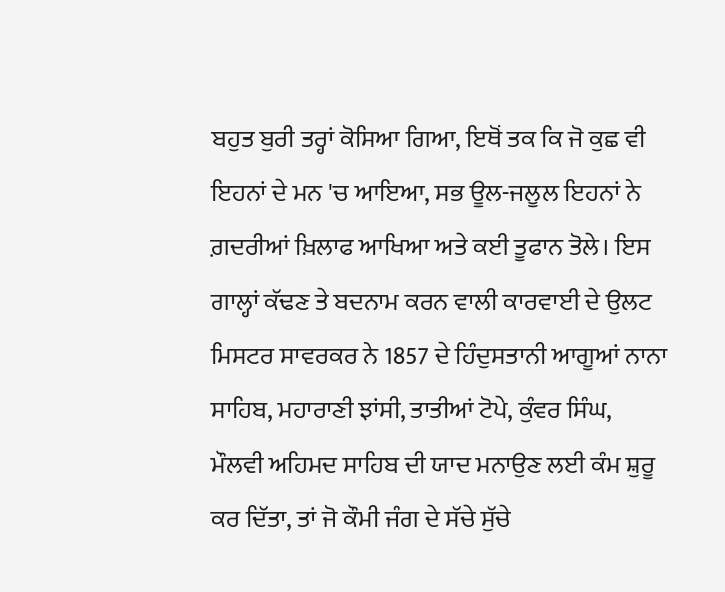ਬਹੁਤ ਬੁਰੀ ਤਰ੍ਹਾਂ ਕੋਸਿਆ ਗਿਆ, ਇਥੋਂ ਤਕ ਕਿ ਜੋ ਕੁਛ ਵੀ ਇਹਨਾਂ ਦੇ ਮਨ 'ਚ ਆਇਆ, ਸਭ ਊਲ-ਜਲੂਲ ਇਹਨਾਂ ਨੇ ਗ਼ਦਰੀਆਂ ਖ਼ਿਲਾਫ ਆਖਿਆ ਅਤੇ ਕਈ ਤੂਫਾਨ ਤੋਲੇ। ਇਸ ਗਾਲ੍ਹਾਂ ਕੱਢਣ ਤੇ ਬਦਨਾਮ ਕਰਨ ਵਾਲੀ ਕਾਰਵਾਈ ਦੇ ਉਲਟ ਮਿਸਟਰ ਸਾਵਰਕਰ ਨੇ 1857 ਦੇ ਹਿੰਦੁਸਤਾਨੀ ਆਗੂਆਂ ਨਾਨਾ ਸਾਹਿਬ, ਮਹਾਰਾਣੀ ਝਾਂਸੀ, ਤਾਤੀਆਂ ਟੋਪੇ, ਕੁੰਵਰ ਸਿੰਘ, ਮੌਲਵੀ ਅਹਿਮਦ ਸਾਹਿਬ ਦੀ ਯਾਦ ਮਨਾਉਣ ਲਈ ਕੰਮ ਸ਼ੁਰੂ ਕਰ ਦਿੱਤਾ, ਤਾਂ ਜੋ ਕੌਮੀ ਜੰਗ ਦੇ ਸੱਚੇ ਸੁੱਚੇ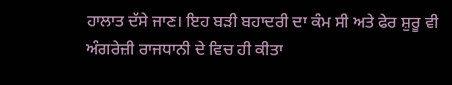ਹਾਲਾਤ ਦੱਸੇ ਜਾਣ। ਇਹ ਬੜੀ ਬਹਾਦਰੀ ਦਾ ਕੰਮ ਸੀ ਅਤੇ ਫੇਰ ਸ਼ੁਰੂ ਵੀ ਅੰਗਰੇਜ਼ੀ ਰਾਜਧਾਨੀ ਦੇ ਵਿਚ ਹੀ ਕੀਤਾ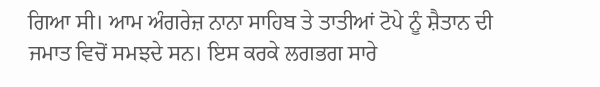ਗਿਆ ਸੀ। ਆਮ ਅੰਗਰੇਜ਼ ਨਾਨਾ ਸਾਹਿਬ ਤੇ ਤਾਤੀਆਂ ਟੋਪੇ ਨੂੰ ਸ਼ੈਤਾਨ ਦੀ ਜਮਾਤ ਵਿਚੋਂ ਸਮਝਦੇ ਸਨ। ਇਸ ਕਰਕੇ ਲਗਭਗ ਸਾਰੇ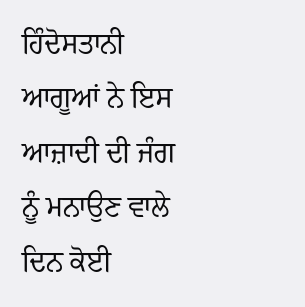ਹਿੰਦੋਸਤਾਨੀ ਆਗੂਆਂ ਨੇ ਇਸ ਆਜ਼ਾਦੀ ਦੀ ਜੰਗ ਨੂੰ ਮਨਾਉਣ ਵਾਲੇ ਦਿਨ ਕੋਈ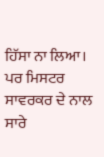ਹਿੱਸਾ ਨਾ ਲਿਆ। ਪਰ ਮਿਸਟਰ ਸਾਵਰਕਰ ਦੇ ਨਾਲ ਸਾਰੇ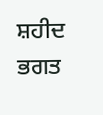ਸ਼ਹੀਦ ਭਗਤ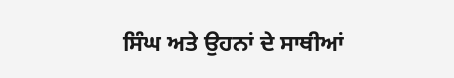ਸਿੰਘ ਅਤੇ ਉਹਨਾਂ ਦੇ ਸਾਥੀਆਂ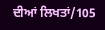ਦੀਆਂ ਲਿਖਤਾਂ/105